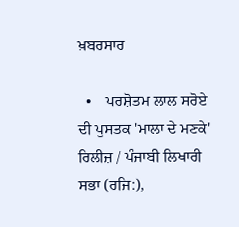ਖ਼ਬਰਸਾਰ

  •    ਪਰਸ਼ੋਤਮ ਲਾਲ ਸਰੋਏ ਦੀ ਪੁਸਤਕ 'ਮਾਲਾ ਦੇ ਮਣਕੇ' ਰਿਲੀਜ਼ / ਪੰਜਾਬੀ ਲਿਖਾਰੀ ਸਭਾ (ਰਜਿ:),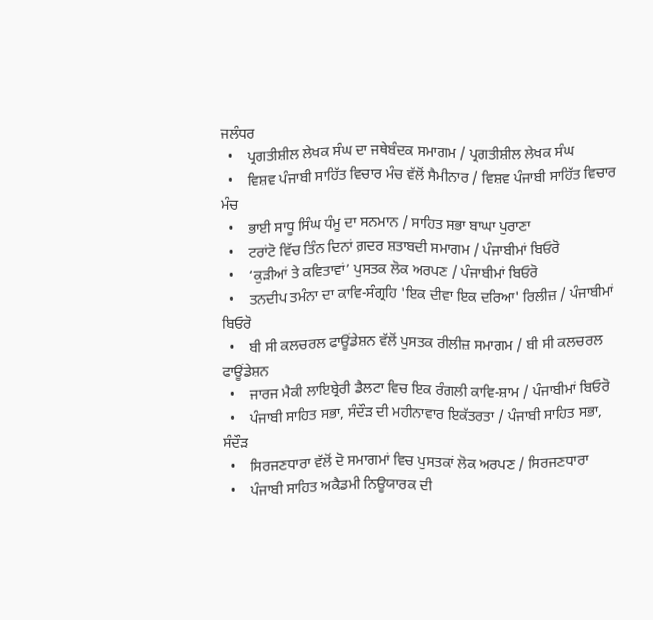ਜਲੰਧਰ
  •    ਪ੍ਰਗਤੀਸ਼ੀਲ ਲੇਖਕ ਸੰਘ ਦਾ ਜਥੇਬੰਦਕ ਸਮਾਗਮ / ਪ੍ਰਗਤੀਸ਼ੀਲ ਲੇਖਕ ਸੰਘ
  •    ਵਿਸ਼ਵ ਪੰਜਾਬੀ ਸਾਹਿੱਤ ਵਿਚਾਰ ਮੰਚ ਵੱਲੋਂ ਸੈਮੀਨਾਰ / ਵਿਸ਼ਵ ਪੰਜਾਬੀ ਸਾਹਿੱਤ ਵਿਚਾਰ ਮੰਚ
  •    ਭਾਈ ਸਾਧੂ ਸਿੰਘ ਧੰਮੂ ਦਾ ਸਨਮਾਨ / ਸਾਹਿਤ ਸਭਾ ਬਾਘਾ ਪੁਰਾਣਾ
  •    ਟਰਾਂਟੋ ਵਿੱਚ ਤਿੰਨ ਦਿਨਾਂ ਗ਼ਦਰ ਸ਼ਤਾਬਦੀ ਸਮਾਗਮ / ਪੰਜਾਬੀਮਾਂ ਬਿਓਰੋ
  •    ‘ਕੁੜੀਆਂ ਤੇ ਕਵਿਤਾਵਾਂ’ ਪੁਸਤਕ ਲੋਕ ਅਰਪਣ / ਪੰਜਾਬੀਮਾਂ ਬਿਓਰੋ
  •    ਤਨਦੀਪ ਤਮੰਨਾ ਦਾ ਕਾਵਿ-ਸੰਗ੍ਰਹਿ 'ਇਕ ਦੀਵਾ ਇਕ ਦਰਿਆ' ਰਿਲੀਜ਼ / ਪੰਜਾਬੀਮਾਂ ਬਿਓਰੋ
  •    ਬੀ ਸੀ ਕਲਚਰਲ ਫਾਊਂਡੇਸ਼ਨ ਵੱਲੋਂ ਪੁਸਤਕ ਰੀਲੀਜ਼ ਸਮਾਗਮ / ਬੀ ਸੀ ਕਲਚਰਲ ਫਾਊਂਡੇਸ਼ਨ
  •    ਜਾਰਜ ਮੈਕੀ ਲਾਇਬ੍ਰੇਰੀ ਡੈਲਟਾ ਵਿਚ ਇਕ ਰੰਗਲੀ ਕਾਵਿ-ਸ਼ਾਮ / ਪੰਜਾਬੀਮਾਂ ਬਿਓਰੋ
  •    ਪੰਜਾਬੀ ਸਾਹਿਤ ਸਭਾ, ਸੰਦੌੜ ਦੀ ਮਹੀਨਾਵਾਰ ਇਕੱਤਰਤਾ / ਪੰਜਾਬੀ ਸਾਹਿਤ ਸਭਾ, ਸੰਦੌੜ
  •    ਸਿਰਜਣਧਾਰਾ ਵੱਲੋਂ ਦੋ ਸਮਾਗਮਾਂ ਵਿਚ ਪੁਸਤਕਾਂ ਲੋਕ ਅਰਪਣ / ਸਿਰਜਣਧਾਰਾ
  •    ਪੰਜਾਬੀ ਸਾਹਿਤ ਅਕੈਡਮੀ ਨਿਊਯਾਰਕ ਦੀ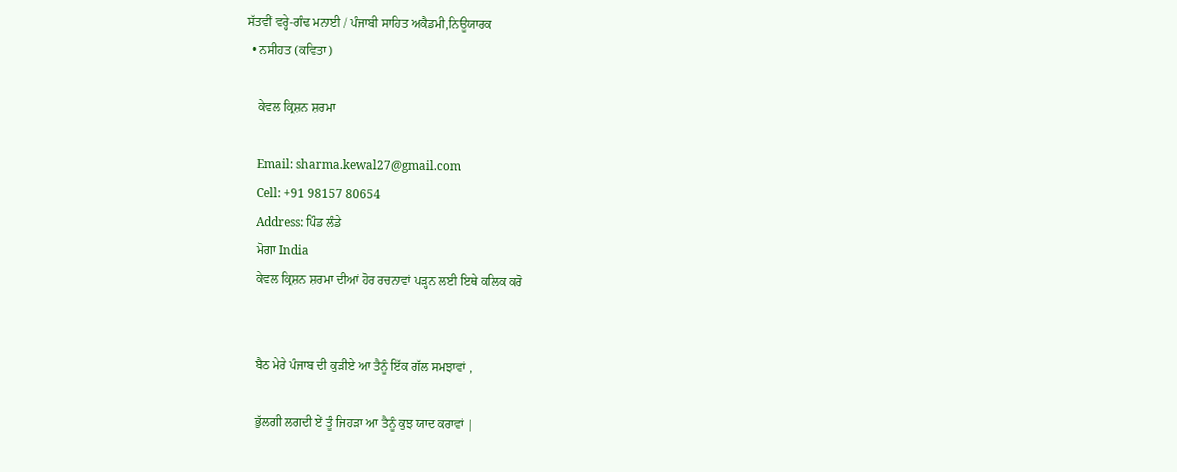ਸੱਤਵੀਂ ਵਰ੍ਹੇ-ਗੰਢ ਮਨਾਈ / ਪੰਜਾਬੀ ਸਾਹਿਤ ਅਕੈਡਮੀ,ਨਿਊਯਾਰਕ
  • ਨਸੀਹਤ (ਕਵਿਤਾ)

    ਕੇਵਲ ਕ੍ਰਿਸ਼ਨ ਸ਼ਰਮਾ

    Email: sharma.kewal27@gmail.com
    Cell: +91 98157 80654
    Address: ਪਿੰਡ ਲੰਡੇ
    ਮੋਗਾ India
    ਕੇਵਲ ਕ੍ਰਿਸ਼ਨ ਸ਼ਰਮਾ ਦੀਆਂ ਹੋਰ ਰਚਨਾਵਾਂ ਪੜ੍ਹਨ ਲਈ ਇਥੇ ਕਲਿਕ ਕਰੋ


    ਬੈਠ ਮੇਰੇ ਪੰਜਾਬ ਦੀ ਕੁੜੀਏ ਆ ਤੈਨੂੰ ਇੱਕ ਗੱਲ ਸਮਝਾਵਾਂ ,

    ਭੁੱਲਗੀ ਲਗਦੀ ਏਂ ਤੂੰ ਜਿਹੜਾ ਆ ਤੈਨੂੰ ਕੁਝ ਯਾਦ ਕਰਾਵਾਂ |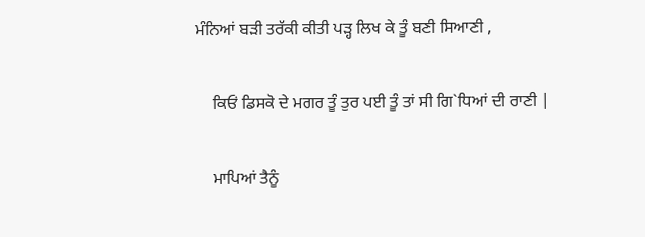ਮੰਨਿਆਂ ਬੜੀ ਤਰੱਕੀ ਕੀਤੀ ਪੜ੍ਹ ਲਿਖ ਕੇ ਤੂੰ ਬਣੀ ਸਿਆਣੀ ,

    ਕਿਓਂ ਡਿਸਕੋ ਦੇ ਮਗਰ ਤੂੰ ਤੁਰ ਪਈ ਤੂੰ ਤਾਂ ਸੀ ਗਿ`ਧਿਆਂ ਦੀ ਰਾਣੀ |

    ਮਾਪਿਆਂ ਤੈਨੂੰ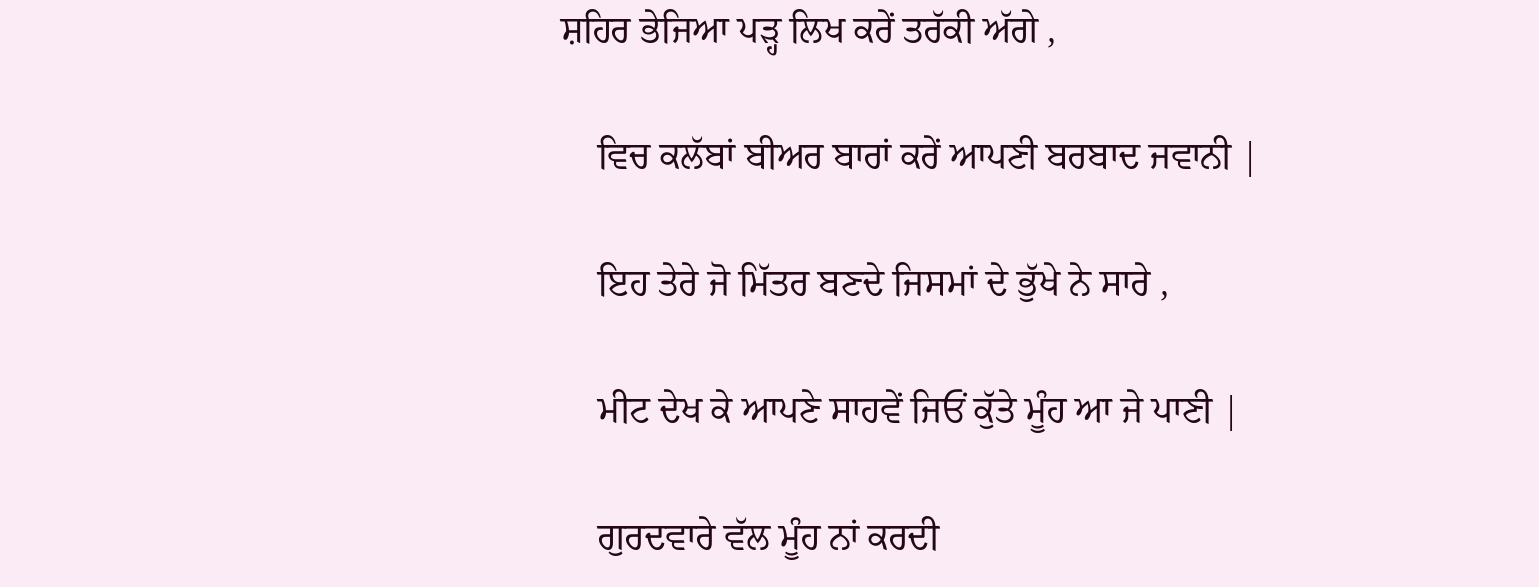ਸ਼ਹਿਰ ਭੇਜਿਆ ਪੜ੍ਹ ਲਿਖ ਕਰੇਂ ਤਰੱਕੀ ਅੱਗੇ ,

    ਵਿਚ ਕਲੱਬਾਂ ਬੀਅਰ ਬਾਰਾਂ ਕਰੇਂ ਆਪਣੀ ਬਰਬਾਦ ਜਵਾਨੀ |

    ਇਹ ਤੇਰੇ ਜੋ ਮਿੱਤਰ ਬਣਦੇ ਜਿਸਮਾਂ ਦੇ ਭੁੱਖੇ ਨੇ ਸਾਰੇ ,

    ਮੀਟ ਦੇਖ ਕੇ ਆਪਣੇ ਸਾਹਵੇਂ ਜਿਓਂ ਕੁੱਤੇ ਮੂੰਹ ਆ ਜੇ ਪਾਣੀ |

    ਗੁਰਦਵਾਰੇ ਵੱਲ ਮੂੰਹ ਨਾਂ ਕਰਦੀ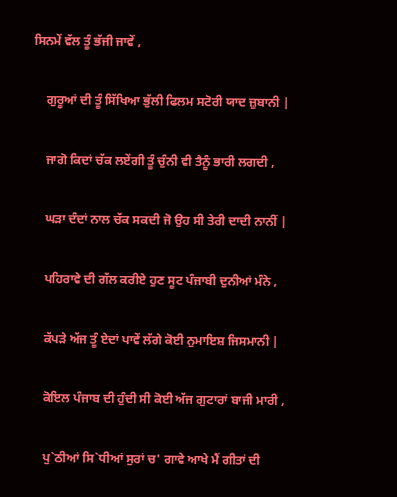ਸਿਨਮੇਂ ਵੱਲ ਤੂੰ ਭੱਜੀ ਜਾਵੇਂ ,

    ਗੁਰੂਆਂ ਦੀ ਤੂੰ ਸਿੱਖਿਆ ਭੁੱਲੀ ਫਿਲਮ ਸਟੋਰੀ ਯਾਦ ਜ਼ੁਬਾਨੀ |

    ਜਾਗੋ ਕਿਦਾਂ ਚੱਕ ਲਏਂਗੀ ਤੂੰ ਚੁੰਨੀ ਵੀ ਤੈਨੂੰ ਭਾਰੀ ਲਗਦੀ ,

    ਘੜਾ ਦੰਦਾਂ ਨਾਲ ਚੱਕ ਸਕਦੀ ਜੋ ਉਹ ਸੀ ਤੇਰੀ ਦਾਦੀ ਨਾਨੀਂ |

    ਪਹਿਰਾਵੇ ਦੀ ਗੱਲ ਕਰੀਏ ਹੁਣ ਸੂਟ ਪੰਜਾਬੀ ਦੁਨੀਆਂ ਮੰਨੇ ,

    ਕੱਪੜੇ ਅੱਜ ਤੂੰ ਏਦਾਂ ਪਾਵੇਂ ਲੱਗੇ ਕੋਈ ਨੁਮਾਇਸ਼ ਜਿਸਮਾਨੀ |

    ਕੋਇਲ ਪੰਜਾਬ ਦੀ ਹੁੰਦੀ ਸੀ ਕੋਈ ਅੱਜ ਗੁਟਾਰਾਂ ਬਾਜੀ ਮਾਰੀ ,

    ਪੁ`ਠੀਆਂ ਸਿ`ਧੀਆਂ ਸੁਰਾਂ ਚ' ਗਾਵੇ ਆਖੇ ਮੈਂ ਗੀਤਾਂ ਦੀ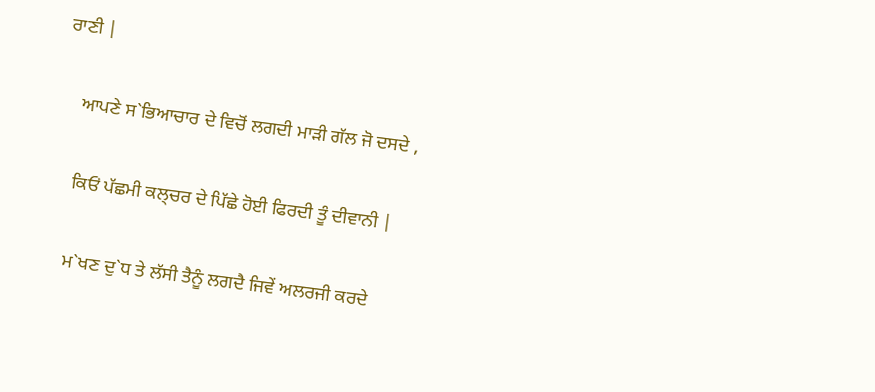ਰਾਣੀ |

    ਆਪਣੇ ਸ`ਭਿਆਚਾਰ ਦੇ ਵਿਚੋਂ ਲਗਦੀ ਮਾੜੀ ਗੱਲ ਜੋ ਦਸਦੇ ,

    ਕਿਓਂ ਪੱਛਮੀ ਕਲ੍ਚਰ ਦੇ ਪਿੱਛੇ ਹੋਈ ਫਿਰਦੀ ਤੂੰ ਦੀਵਾਨੀ |

    ਮ`ਖਣ ਦੁ`ਧ ਤੇ ਲੱਸੀ ਤੈਨੂੰ ਲਗਦੈ ਜਿਵੇਂ ਅਲਰਜੀ ਕਰਦੇ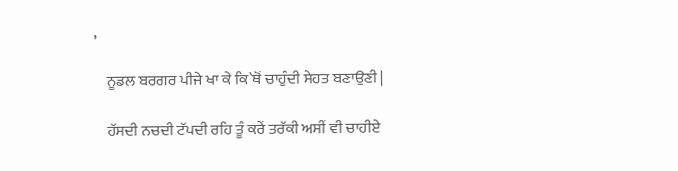,

    ਨੂਡਲ ਬਰਗਰ ਪੀਜੇ ਖਾ ਕੇ ਕਿ`ਥੋਂ ਚਾਹੁੰਦੀ ਸੇਹਤ ਬਣਾਉਣੀ |

    ਹੱਸਦੀ ਨਚਦੀ ਟੱਪਦੀ ਰਹਿ ਤੂੰ ਕਰੇਂ ਤਰੱਕੀ ਅਸੀਂ ਵੀ ਚਾਹੀਏ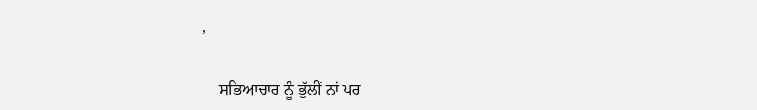,

    ਸਭਿਆਚਾਰ ਨੂੰ ਭੁੱਲੀਂ ਨਾਂ ਪਰ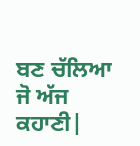ਬਣ ਚੱਲਿਆ ਜੋ ਅੱਜ ਕਹਾਣੀ|